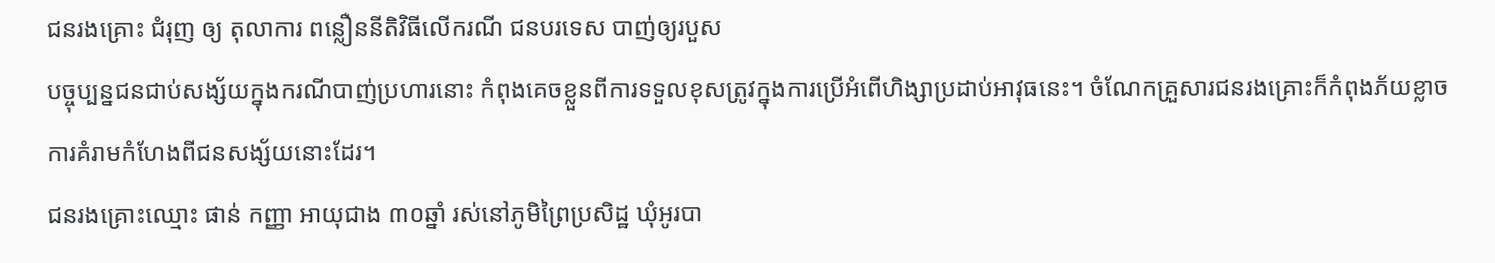ជនរងគ្រោះ ជំរុញ ឲ្យ តុលាការ ពន្លឿននីតិវិធីលើករណី ជនបរទេស បាញ់ឲ្យរបួស
បច្ចុប្បន្នជនជាប់សង្ស័យក្នុងករណីបាញ់ប្រហារនោះ កំពុងគេចខ្លួនពីការទទួលខុសត្រូវក្នុងការប្រើអំពើហិង្សាប្រដាប់អាវុធនេះ។ ចំណែកគ្រួសារជនរងគ្រោះក៏កំពុងភ័យខ្លាចការគំរាមកំហែងពីជនសង្ស័យនោះដែរ។
ជនរងគ្រោះឈ្មោះ ផាន់ កញ្ញា អាយុជាង ៣០ឆ្នាំ រស់នៅភូមិព្រៃប្រសិដ្ឋ ឃុំអូរបា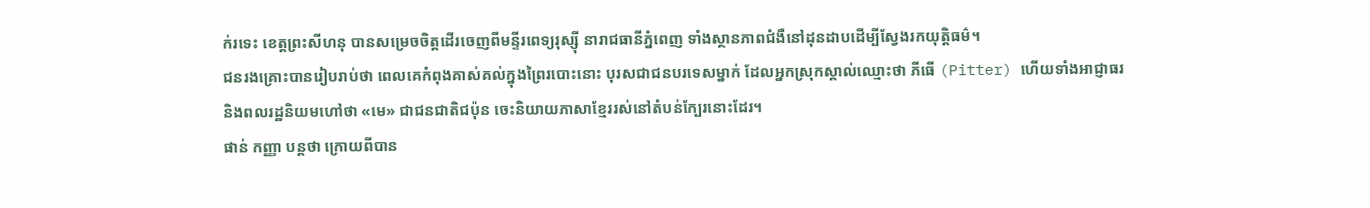ក់រទេះ ខេត្តព្រះសីហនុ បានសម្រេចចិត្តដើរចេញពីមន្ទីរពេទ្យរុស្ស៊ី នារាជធានីភ្នំពេញ ទាំងស្ថានភាពជំងឺនៅដុនដាបដើម្បីស្វែងរកយុត្តិធម៌។
ជនរងគ្រោះបានរៀបរាប់ថា ពេលគេកំពុងគាស់គល់ក្នុងព្រៃរបោះនោះ បុរសជាជនបរទេសម្នាក់ ដែលអ្នកស្រុកស្គាល់ឈ្មោះថា ភីធើ (Pitter) ហើយទាំងអាជ្ញាធរ និងពលរដ្ឋនិយមហៅថា «មេ» ជាជនជាតិជប៉ុន ចេះនិយាយភាសាខ្មែររស់នៅតំបន់ក្បែរនោះដែរ។
ផាន់ កញ្ញា បន្តថា ក្រោយពីបាន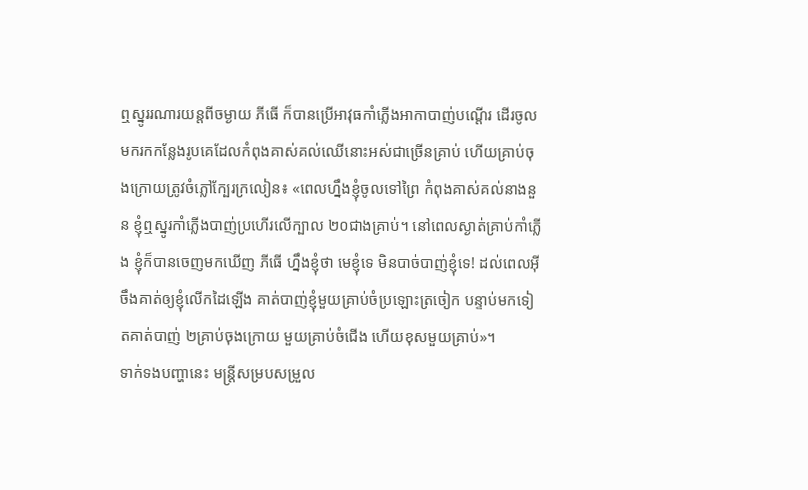ឮស្នូររណារយន្តពីចម្ងាយ ភីធើ ក៏បានប្រើអាវុធកាំភ្លើងអាកាបាញ់បណ្តើរ ដើរចូលមករកកន្លែងរូបគេដែលកំពុងគាស់គល់ឈើនោះអស់ជាច្រើនគ្រាប់ ហើយគ្រាប់ចុងក្រោយត្រូវចំភ្លៅក្បែរក្រលៀន៖ «ពេលហ្នឹងខ្ញុំចូលទៅព្រៃ កំពុងគាស់គល់នាងនួន ខ្ញុំឮស្នូរកាំភ្លើងបាញ់ប្រហើរលើក្បាល ២០ជាងគ្រាប់។ នៅពេលស្ងាត់គ្រាប់កាំភ្លើង ខ្ញុំក៏បានចេញមកឃើញ ភីធើ ហ្នឹងខ្ញុំថា មេខ្ញុំទេ មិនបាច់បាញ់ខ្ញុំទេ! ដល់ពេលអ៊ីចឹងគាត់ឲ្យខ្ញុំលើកដៃឡើង គាត់បាញ់ខ្ញុំមួយគ្រាប់ចំប្រឡោះត្រចៀក បន្ទាប់មកទៀតគាត់បាញ់ ២គ្រាប់ចុងក្រោយ មួយគ្រាប់ចំជើង ហើយខុសមួយគ្រាប់»។
ទាក់ទងបញ្ហានេះ មន្ត្រីសម្របសម្រួល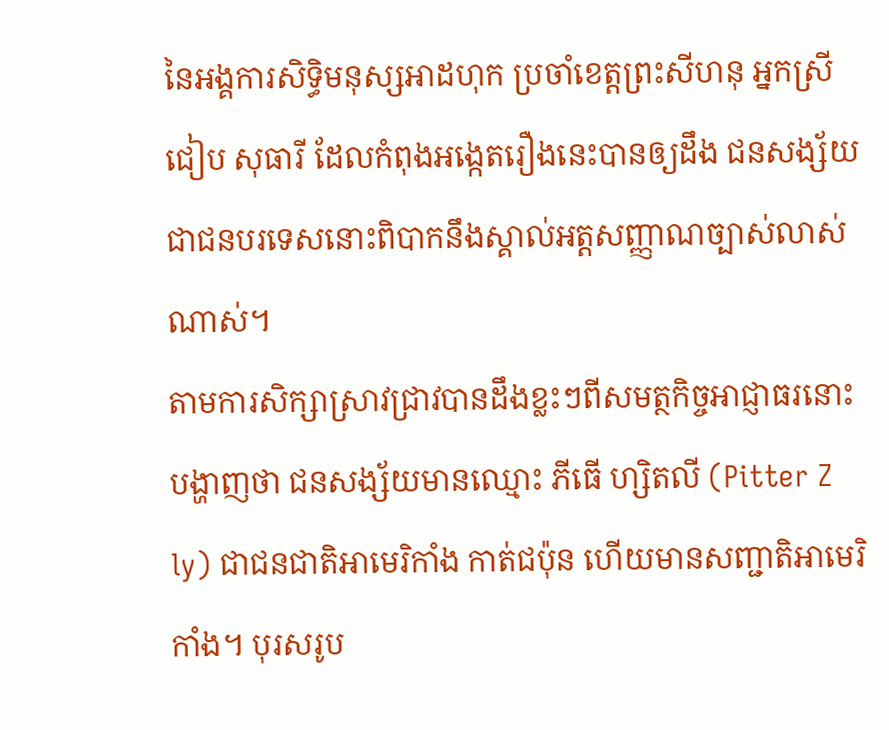នៃអង្គការសិទ្ធិមនុស្សអាដហុក ប្រចាំខេត្តព្រះសីហនុ អ្នកស្រី ជៀប សុធារី ដែលកំពុងអង្កេតរឿងនេះបានឲ្យដឹង ជនសង្ស័យជាជនបរទេសនោះពិបាកនឹងស្គាល់អត្តសញ្ញាណច្បាស់លាស់ណាស់។
តាមការសិក្សាស្រាវជ្រាវបានដឹងខ្លះៗពីសមត្ថកិច្ចអាជ្ញាធរនោះ បង្ហាញថា ជនសង្ស័យមានឈ្មោះ ភីធើ ហ្សិតលី (Pitter Z ly) ជាជនជាតិអាមេរិកាំង កាត់ជប៉ុន ហើយមានសញ្ជាតិអាមេរិកាំង។ បុរសរូប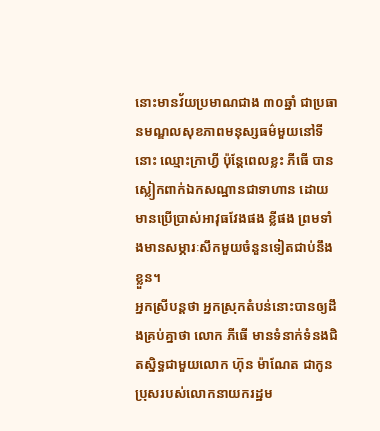នោះមានវ័យប្រមាណជាង ៣០ឆ្នាំ ជាប្រធានមណ្ឌលសុខភាពមនុស្សធម៌មួយនៅទីនោះ ឈ្មោះក្រាហ្វី ប៉ុន្តែពេលខ្លះ ភីធើ បានស្លៀកពាក់ឯកសណ្ឋានជាទាហាន ដោយមានប្រើប្រាស់អាវុធវែងផង ខ្លីផង ព្រមទាំងមានសម្ភារៈសឹកមួយចំនួនទៀតជាប់នឹងខ្លួន។
អ្នកស្រីបន្តថា អ្នកស្រុកតំបន់នោះបានឲ្យដឹងគ្រប់គ្នាថា លោក ភីធើ មានទំនាក់ទំនងជិតស្និទ្ធជាមួយលោក ហ៊ុន ម៉ាណែត ជាកូនប្រុសរបស់លោកនាយករដ្ឋម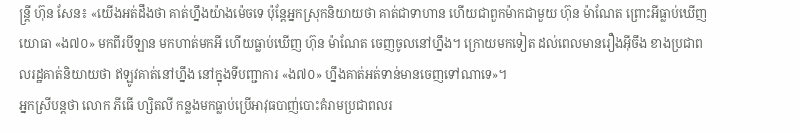ន្ត្រី ហ៊ុន សែន៖ «យើងអត់ដឹងថា គាត់ហ្នឹងយ៉ាងម៉េចទេ ប៉ុន្តែអ្នកស្រុកនិយាយថា គាត់ជាទាហាន ហើយជាពួកម៉ាកជាមួយ ហ៊ុន ម៉ាណែត ព្រោះអីធ្លាប់ឃើញយោធា «ង៧០» មកពីរបីឡាន មកហាត់មកអី ហើយធ្លាប់ឃើញ ហ៊ុន ម៉ាណែត ចេញចូលនៅហ្នឹង។ ក្រោយមកទៀត ដល់ពេលមានរឿងអ៊ីចឹង ខាងប្រជាពលរដ្ឋគាត់និយាយថា ឥឡូវគាត់នៅហ្នឹង នៅក្នុងទីបញ្ជាការ «ង៧០» ហ្នឹងគាត់អត់ទាន់មានចេញទៅណាទេ»។
អ្នកស្រីបន្តថា លោក ភីធើ ហ្សិតលី កន្លងមកធ្លាប់ប្រើអាវុធបាញ់បោះគំរាមប្រជាពលរ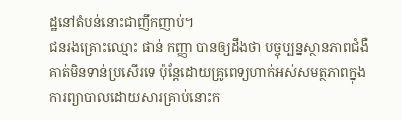ដ្ឋនៅតំបន់នោះជាញឹកញាប់។
ជនរងគ្រោះឈ្មោះ ផាន់ កញ្ញា បានឲ្យដឹងថា បច្ចុប្បន្នស្ថានភាពជំងឺគាត់មិនទាន់ប្រសើរទេ ប៉ុន្តែដោយគ្រូពេទ្យហាក់អស់សមត្ថភាពក្នុងការព្យាបាលដោយសារគ្រាប់នោះក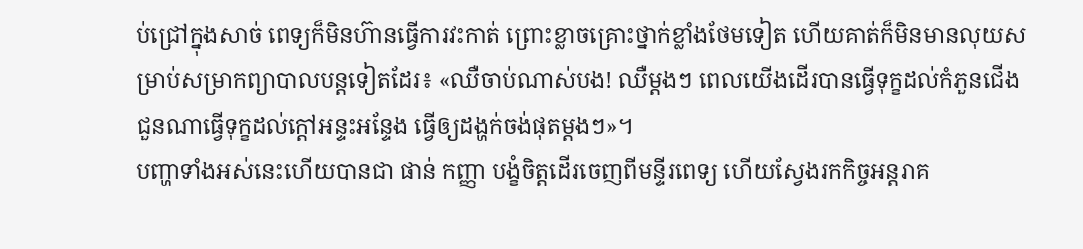ប់ជ្រៅក្នុងសាច់ ពេទ្យក៏មិនហ៊ានធ្វើការវះកាត់ ព្រោះខ្លាចគ្រោះថ្នាក់ខ្លាំងថែមទៀត ហើយគាត់ក៏មិនមានលុយសម្រាប់សម្រាកព្យាបាលបន្តទៀតដែរ៖ «ឈឺចាប់ណាស់បង! ឈឺម្តងៗ ពេលយើងដើរបានធ្វើទុក្ខដល់កំភួនជើង ជួនណាធ្វើទុក្ខដល់ក្ដៅអន្ទះអន្ទែង ធ្វើឲ្យដង្ហក់ចង់ផុតម្តងៗ»។
បញ្ហាទាំងអស់នេះហើយបានជា ផាន់ កញ្ញា បង្ខំចិត្តដើរចេញពីមន្ទីរពេទ្យ ហើយស្វែងរកកិច្ចអន្តរាគ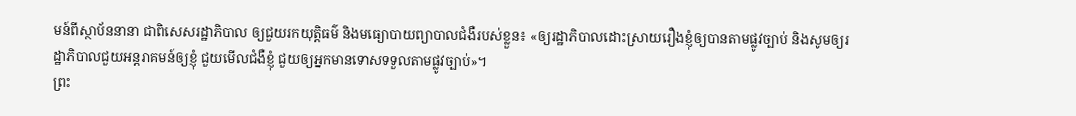មន៍ពីស្ថាប័ននានា ជាពិសេសរដ្ឋាភិបាល ឲ្យជួយរកយុត្តិធម៌ និងមធ្យោបាយព្យាបាលជំងឺរបស់ខ្លួន៖ «ឲ្យរដ្ឋាភិបាលដោះស្រាយរឿងខ្ញុំឲ្យបានតាមផ្លូវច្បាប់ និងសូមឲ្យរដ្ឋាភិបាលជួយអន្តរាគមន៍ឲ្យខ្ញុំ ជួយមើលជំងឺខ្ញុំ ជួយឲ្យអ្នកមានទោសទទួលតាមផ្លូវច្បាប់»។
ព្រះ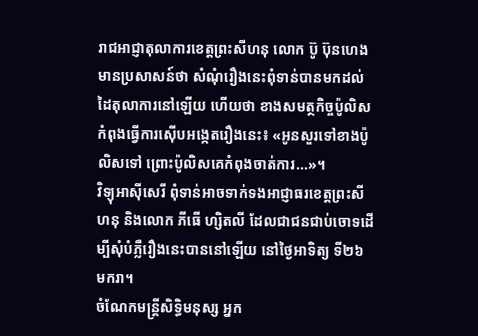រាជអាជ្ញាតុលាការខេត្តព្រះសីហនុ លោក ប៊ូ ប៊ុនហេង មានប្រសាសន៍ថា សំណុំរឿងនេះពុំទាន់បានមកដល់ដៃតុលាការនៅឡើយ ហើយថា ខាងសមត្ថកិច្ចប៉ូលិសកំពុងធ្វើការស៊ើបអង្កេតរឿងនេះ៖ «អូនសួរទៅខាងប៉ូលិសទៅ ព្រោះប៉ូលិសគេកំពុងចាត់ការ...»។
វិទ្យុអាស៊ីសេរី ពុំទាន់អាចទាក់ទងអាជ្ញាធរខេត្តព្រះសីហនុ និងលោក ភីធើ ហ្សិតលី ដែលជាជនជាប់ចោទដើម្បីសុំបំភ្លឺរឿងនេះបាននៅឡើយ នៅថ្ងៃអាទិត្យ ទី២៦ មករា។
ចំណែកមន្ត្រីសិទ្ធិមនុស្ស អ្នក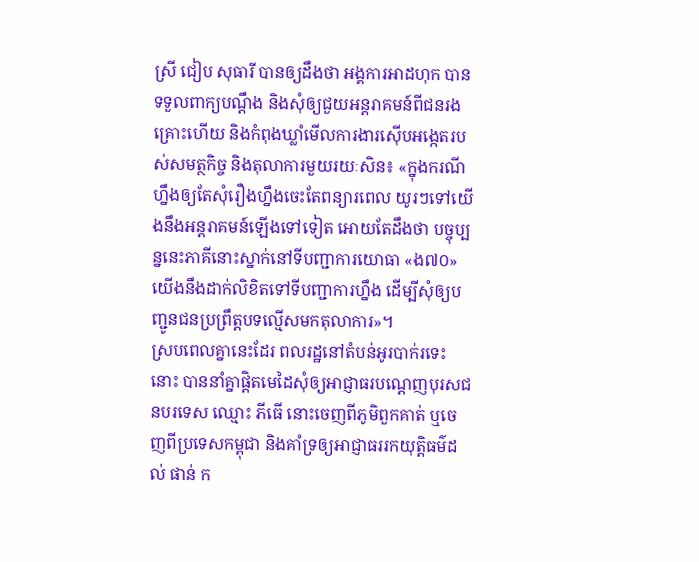ស្រី ជៀប សុធារី បានឲ្យដឹងថា អង្គការអាដហុក បានទទួលពាក្យបណ្ដឹង និងសុំឲ្យជួយអន្តរាគមន៍ពីជនរងគ្រោះហើយ និងកំពុងឃ្លាំមើលការងារស៊ើបអង្កេតរបស់សមត្ថកិច្ច និងតុលាការមួយរយៈសិន៖ «ក្នុងករណីហ្នឹងឲ្យតែសុំរឿងហ្នឹងចេះតែពន្យារពេល យូរៗទៅយើងនឹងអន្តរាគមន៍ឡើងទៅទៀត អោយតែដឹងថា បច្ចុប្បន្ននេះភាគីនោះស្នាក់នៅទីបញ្ជាការយោធា «ង៧០» យើងនឹងដាក់លិខិតទៅទីបញ្ជាការហ្នឹង ដើម្បីសុំឲ្យបញ្ជូនជនប្រព្រឹត្តបទល្មើសមកតុលាការ»។
ស្របពេលគ្នានេះដែរ ពលរដ្ឋនៅតំបន់អូរបាក់រទេះនោះ បាននាំគ្នាផ្ដិតមេដៃសុំឲ្យអាជ្ញាធរបណ្ដេញបុរសជនបរទេស ឈ្មោះ ភីធើ នោះចេញពីភូមិពួកគាត់ ឬចេញពីប្រទេសកម្ពុជា និងគាំទ្រឲ្យអាជ្ញាធររកយុត្តិធម៌ដល់ ផាន់ ក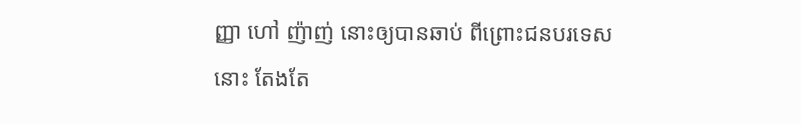ញ្ញា ហៅ ញ៉ាញ់ នោះឲ្យបានឆាប់ ពីព្រោះជនបរទេសនោះ តែងតែ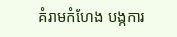គំរាមកំហែង បង្កការ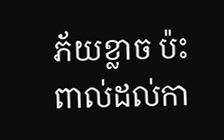ភ័យខ្លាច ប៉ះពាល់ដល់កា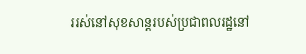ររស់នៅសុខសាន្តរបស់ប្រជាពលរដ្ឋនៅ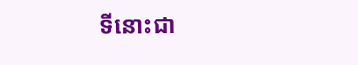ទីនោះជា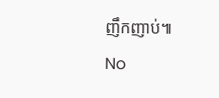ញឹកញាប់៕
No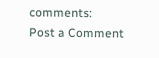comments:
Post a Comment